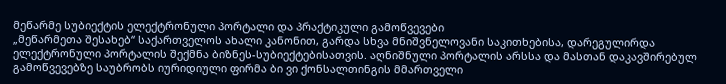მეწარმე სუბიექტის ელექტრონული პორტალი და პრაქტიკული გამოწვევები
„მეწარმეთა შესახებ“ საქართველოს ახალი კანონით, გარდა სხვა მნიშვნელოვანი საკითხებისა, დარეგულირდა ელექტრონული პორტალის შექმნა ბიზნეს-სუბიექტებისათვის. აღნიშნული პორტალის არსსა და მასთან დაკავშირებულ გამოწვევებზე საუბრობს იურიდიული ფირმა ბი ვი ქონსალთინგის მმართველი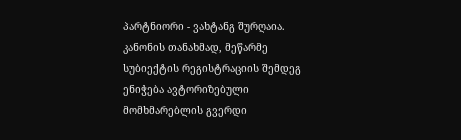პარტნიორი - ვახტანგ შურღაია.
კანონის თანახმად, მეწარმე სუბიექტის რეგისტრაციის შემდეგ ენიჭება ავტორიზებული მომხმარებლის გვერდი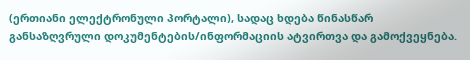(ერთიანი ელექტრონული პორტალი), სადაც ხდება წინასწარ განსაზღვრული დოკუმენტების/ინფორმაციის ატვირთვა და გამოქვეყნება.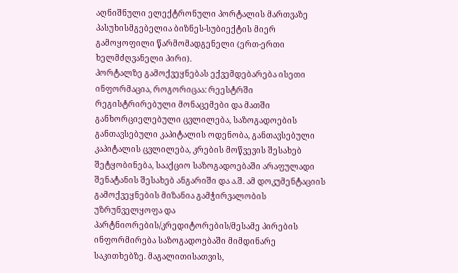აღნიშნული ელექტრონული პორტალის მართვაზე პასუხისმგებელია ბიზნეს-სუბიექტის მიერ გამოყოფილი წარმომადგენელი (ერთ-ერთი ხელმძღვანელი პირი).
პორტალზე გამოქვეყნებას ექვემდებარება ისეთი ინფორმაცია, როგორიცაა: რეესტრში რეგისტრირებული მონაცემები და მათში განხორციელებული ცვლილება, საზოგადოების განთავსებული კაპიტალის ოდენობა, განთავსებული კაპიტალის ცვლილება, კრების მოწვევის შესახებ შეტყობინება, სააქციო საზოგადოებაში არაფულადი შენატანის შესახებ ანგარიში და ა.შ. ამ დოკუმენტაციის გამოქვეყნების მიზანია გამჭირვალობის უზრუნველყოფა და პარტნიორების/კრედიტორების/მესამე პირების ინფორმირება საზოგადოებაში მიმდინარე საკითხებზე. მაგალითისათვის,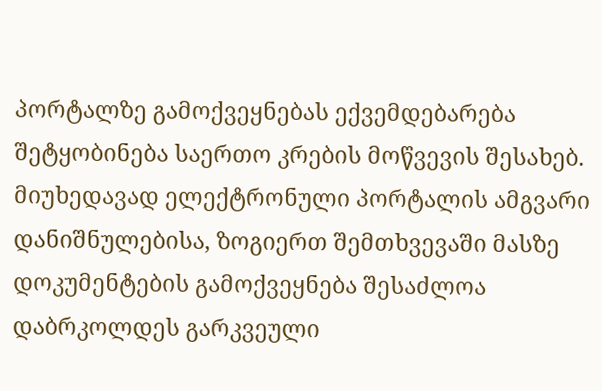პორტალზე გამოქვეყნებას ექვემდებარება შეტყობინება საერთო კრების მოწვევის შესახებ.
მიუხედავად ელექტრონული პორტალის ამგვარი დანიშნულებისა, ზოგიერთ შემთხვევაში მასზე დოკუმენტების გამოქვეყნება შესაძლოა დაბრკოლდეს გარკვეული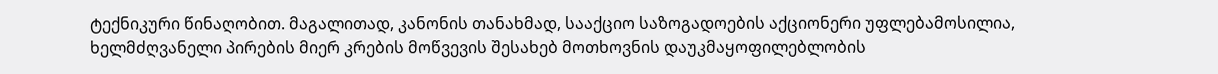ტექნიკური წინაღობით. მაგალითად, კანონის თანახმად, სააქციო საზოგადოების აქციონერი უფლებამოსილია, ხელმძღვანელი პირების მიერ კრების მოწვევის შესახებ მოთხოვნის დაუკმაყოფილებლობის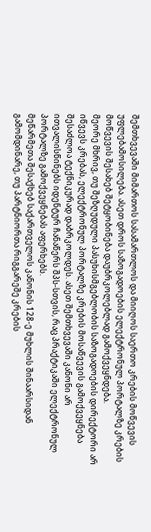შემთხვევაში მიმართოს სასამართლოს და მიიღოს საერთო კრების მოწვევის უფლებამოსილება. ასეთ დროს საზოგადოების ელექტრონულ პორტალზე კრების მოწვევის შესახებ შეტყობინება დაუბრკოლებლად გამოქვეყნდება.
მეორე მხრივ, თუ შეზღუდული პასუხისმგებლობის საზოგადოების დირექტორი არ იწვევს კრებას, ელექტრონულ პორტალზე კრების მოსაწვევის გამოქვეყნება შესაძლოა ტექნიკურად დაბრკოლდეს. ასეთ შემთხვევაში კანონი არ ითვალისწინებს იდენტურ ჩანაწერს შპს-სთვის, რაც პრაქტიკაში ელექტრონულ პორტალზე გამოქვეყნებას აფერხებს.
მეწარმეთა შესაქხებ საქართველოს კანონის 128-ე მუხლის შინაარსიდან გამომდინარე, თუ პარტნიორთა რიგგარეშე კრების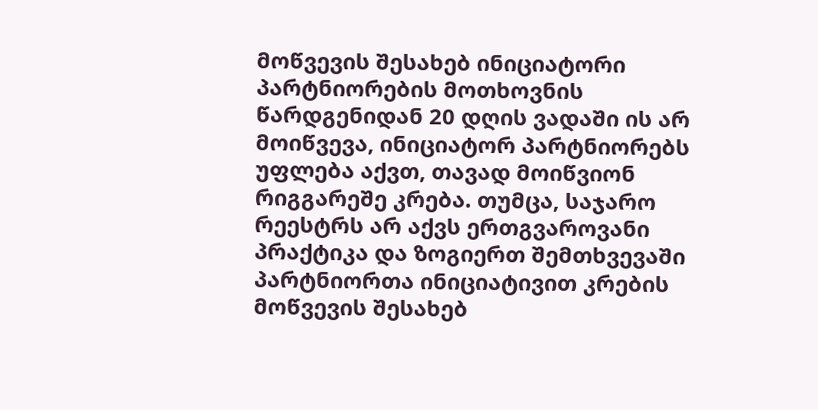მოწვევის შესახებ ინიციატორი პარტნიორების მოთხოვნის წარდგენიდან 20 დღის ვადაში ის არ მოიწვევა, ინიციატორ პარტნიორებს უფლება აქვთ, თავად მოიწვიონ რიგგარეშე კრება. თუმცა, საჯარო რეესტრს არ აქვს ერთგვაროვანი პრაქტიკა და ზოგიერთ შემთხვევაში პარტნიორთა ინიციატივით კრების მოწვევის შესახებ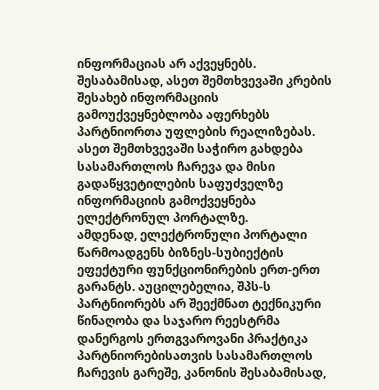ინფორმაციას არ აქვეყნებს. შესაბამისად, ასეთ შემთხვევაში კრების შესახებ ინფორმაციის გამოუქვეყნებლობა აფერხებს პარტნიორთა უფლების რეალიზებას. ასეთ შემთხვევაში საჭირო გახდება სასამართლოს ჩარევა და მისი გადაწყვეტილების საფუძველზე ინფორმაციის გამოქვეყნება ელექტრონულ პორტალზე.
ამდენად, ელექტრონული პორტალი წარმოადგენს ბიზნეს-სუბიექტის ეფექტური ფუნქციონირების ერთ-ერთ გარანტს. აუცილებელია, შპს-ს პარტნიორებს არ შეექმნათ ტექნიკური წინაღობა და საჯარო რეესტრმა დანერგოს ერთგვაროვანი პრაქტიკა პარტნიორებისათვის სასამართლოს ჩარევის გარეშე, კანონის შესაბამისად,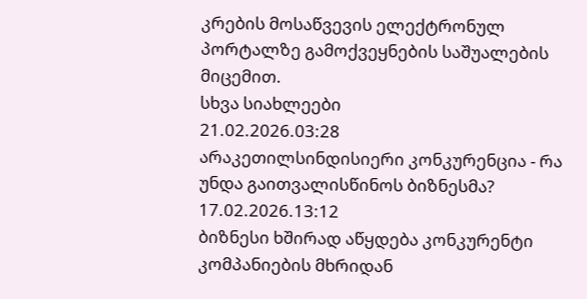კრების მოსაწვევის ელექტრონულ პორტალზე გამოქვეყნების საშუალების მიცემით.
სხვა სიახლეები
21.02.2026.03:28
არაკეთილსინდისიერი კონკურენცია - რა უნდა გაითვალისწინოს ბიზნესმა?
17.02.2026.13:12
ბიზნესი ხშირად აწყდება კონკურენტი კომპანიების მხრიდან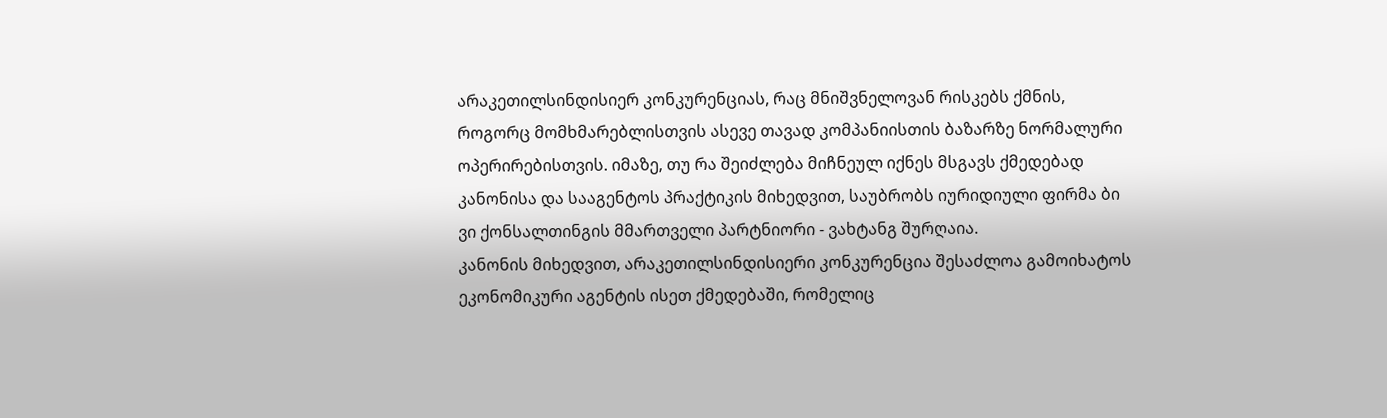არაკეთილსინდისიერ კონკურენციას, რაც მნიშვნელოვან რისკებს ქმნის, როგორც მომხმარებლისთვის ასევე თავად კომპანიისთის ბაზარზე ნორმალური ოპერირებისთვის. იმაზე, თუ რა შეიძლება მიჩნეულ იქნეს მსგავს ქმედებად კანონისა და სააგენტოს პრაქტიკის მიხედვით, საუბრობს იურიდიული ფირმა ბი ვი ქონსალთინგის მმართველი პარტნიორი - ვახტანგ შურღაია.
კანონის მიხედვით, არაკეთილსინდისიერი კონკურენცია შესაძლოა გამოიხატოს ეკონომიკური აგენტის ისეთ ქმედებაში, რომელიც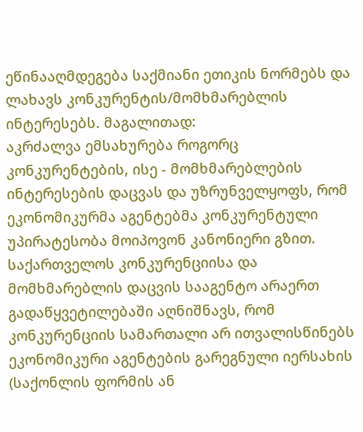ეწინააღმდეგება საქმიანი ეთიკის ნორმებს და ლახავს კონკურენტის/მომხმარებლის ინტერესებს. მაგალითად:
აკრძალვა ემსახურება როგორც კონკურენტების, ისე - მომხმარებლების ინტერესების დაცვას და უზრუნველყოფს, რომ ეკონომიკურმა აგენტებმა კონკურენტული უპირატესობა მოიპოვონ კანონიერი გზით.
საქართველოს კონკურენციისა და მომხმარებლის დაცვის სააგენტო არაერთ გადაწყვეტილებაში აღნიშნავს, რომ კონკურენციის სამართალი არ ითვალისწინებს ეკონომიკური აგენტების გარეგნული იერსახის (საქონლის ფორმის ან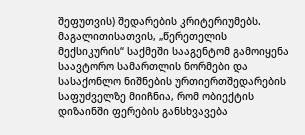შეფუთვის) შედარების კრიტერიუმებს. მაგალითისათვის, „წერეთელის მექსიკურის“ საქმეში სააგენტომ გამოიყენა საავტორო სამართლის ნორმები და სასაქონლო ნიშნების ურთიერთშედარების საფუძველზე მიიჩნია, რომ ობიექტის დიზაინში ფერების განსხვავება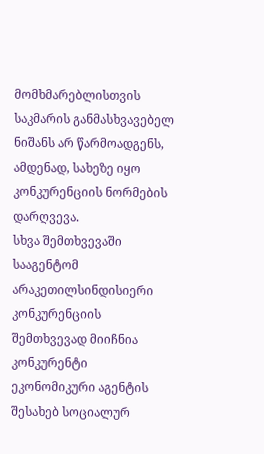მომხმარებლისთვის საკმარის განმასხვავებელ ნიშანს არ წარმოადგენს, ამდენად, სახეზე იყო კონკურენციის ნორმების დარღვევა.
სხვა შემთხვევაში სააგენტომ არაკეთილსინდისიერი კონკურენციის შემთხვევად მიიჩნია კონკურენტი ეკონომიკური აგენტის შესახებ სოციალურ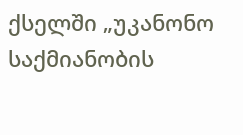ქსელში „უკანონო საქმიანობის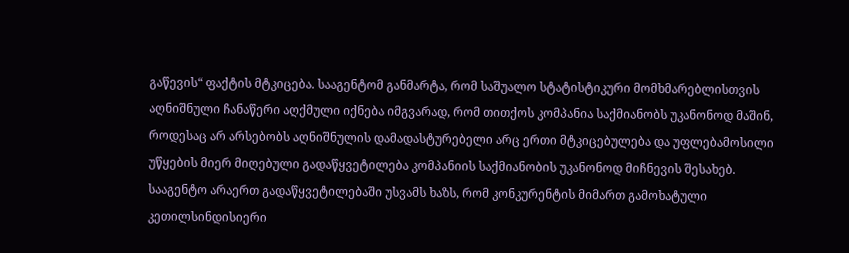გაწევის“ ფაქტის მტკიცება. სააგენტომ განმარტა, რომ საშუალო სტატისტიკური მომხმარებლისთვის აღნიშნული ჩანაწერი აღქმული იქნება იმგვარად, რომ თითქოს კომპანია საქმიანობს უკანონოდ მაშინ, როდესაც არ არსებობს აღნიშნულის დამადასტურებელი არც ერთი მტკიცებულება და უფლებამოსილი უწყების მიერ მიღებული გადაწყვეტილება კომპანიის საქმიანობის უკანონოდ მიჩნევის შესახებ.
სააგენტო არაერთ გადაწყვეტილებაში უსვამს ხაზს, რომ კონკურენტის მიმართ გამოხატული კეთილსინდისიერი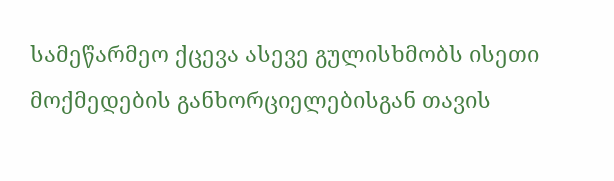სამეწარმეო ქცევა ასევე გულისხმობს ისეთი მოქმედების განხორციელებისგან თავის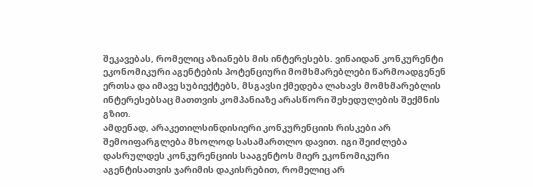შეკავებას, რომელიც აზიანებს მის ინტერესებს. ვინაიდან კონკურენტი ეკონომიკური აგენტების პოტენციური მომხმარებლები წარმოადგენენ ერთსა და იმავე სუბიექტებს, მსგავსი ქმედება ლახავს მომხმარებლის ინტერესებსაც მათთვის კომპანიაზე არასწორი შეხედულების შექმნის გზით.
ამდენად, არაკეთილსინდისიერი კონკურენციის რისკები არ შემოიფარგლება მხოლოდ სასამართლო დავით. იგი შეიძლება დასრულდეს კონკურენციის სააგენტოს მიერ ეკონომიკური აგენტისათვის ჯარიმის დაკისრებით, რომელიც არ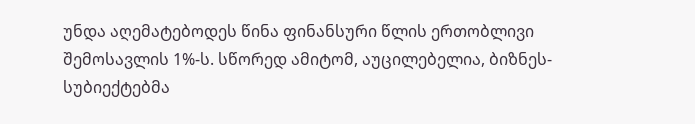უნდა აღემატებოდეს წინა ფინანსური წლის ერთობლივი შემოსავლის 1%-ს. სწორედ ამიტომ, აუცილებელია, ბიზნეს-სუბიექტებმა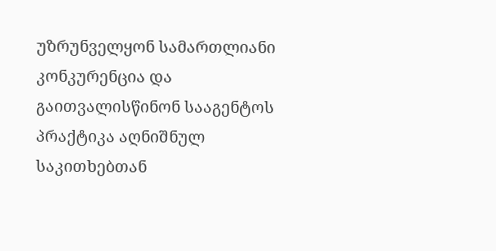უზრუნველყონ სამართლიანი კონკურენცია და გაითვალისწინონ სააგენტოს პრაქტიკა აღნიშნულ საკითხებთან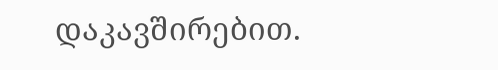დაკავშირებით.